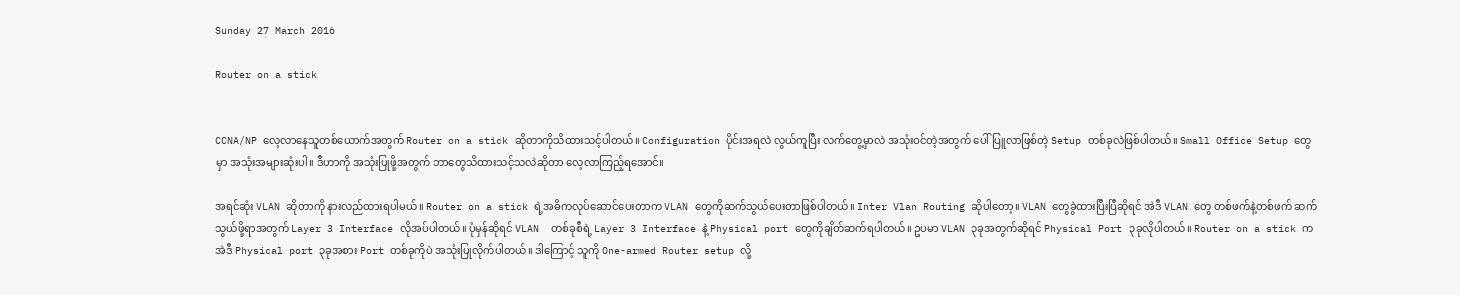Sunday 27 March 2016

Router on a stick


CCNA/NP လေ့လာနေသူတစ်ယောက်အတွက် Router on a stick ဆိုတာကိုသိထားသင့်ပါတယ်။ Configuration ပိုင်းအရလဲ လွယ်ကူပြီး လက်တွေ့မှာလဲ အသုံးဝင်တဲ့အတွက် ပေါ်ပြူလာဖြစ်တဲ့ Setup တစ်ခုလဲဖြစ်ပါတယ်။ Small Office Setup တွေမှာ အသုံးအများဆုံးပါ။ ဒီဟာကို အသုံးပြုဖို့အတွက် ဘာတွေသိထားသင့်သလဲဆိုတာ လေ့လာကြည့်ရအောင်။

အရင်ဆုံး VLAN ဆိုတာကို နားလည်ထားရပါမယ်။ Router on a stick ရဲ့အဓိကလုပ်ဆောင်ပေးတာက VLAN တွေကိုဆက်သွယ်ပေးတာဖြစ်ပါတယ်။ Inter Vlan Routing ဆိုပါတော့။ VLAN တွေခွဲထားပြီးပြီဆိုရင် အဲဒီ VLAN တွေ တစ်ဖက်နဲ့တစ်ဖက် ဆက်သွယ်ဖို့ရာအတွက် Layer 3 Interface လိုအပ်ပါတယ်။ ပုံမှန်ဆိုရင် VLAN  တစ်ခုစီရဲ့ Layer 3 Interface နဲ့ Physical port တွေကိုချိတ်ဆက်ရပါတယ်။ ဥပမာ VLAN ၃ခုအတွက်ဆိုရင် Physical Port ၃ခုလိုပါတယ်။ Router on a stick ကအဲဒီ Physical port ၃ခုအစား Port တစ်ခုကိုပဲ အသုံးပြုလိုက်ပါတယ်။ ဒါကြောင့် သူကို One-armed Router setup လို့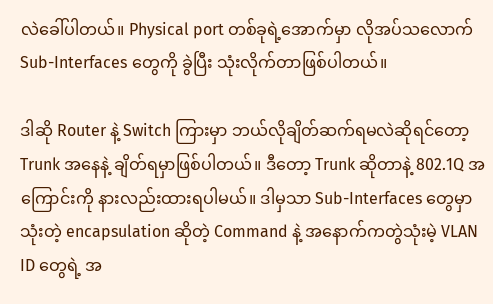လဲခေါ်ပါတယ်။ Physical port တစ်ခုရဲ့အောက်မှာ လိုအပ်သလောက် Sub-Interfaces တွေကို ခွဲပြီး သုံးလိုက်တာဖြစ်ပါတယ်။

ဒါဆို Router နဲ့ Switch ကြားမှာ ဘယ်လိုချိတ်ဆက်ရမလဲဆိုရင်တော့ Trunk အနေနဲ့ ချိတ်ရမှာဖြစ်ပါတယ်။ ဒီတော့ Trunk ဆိုတာနဲ့ 802.1Q အကြောင်းကို နားလည်းထားရပါမယ်။ ဒါမှသာ Sub-Interfaces တွေမှာသုံးတဲ့ encapsulation ဆိုတဲ့ Command နဲ့ အနောက်ကတွဲသုံးမဲ့ VLAN ID တွေရဲ့ အ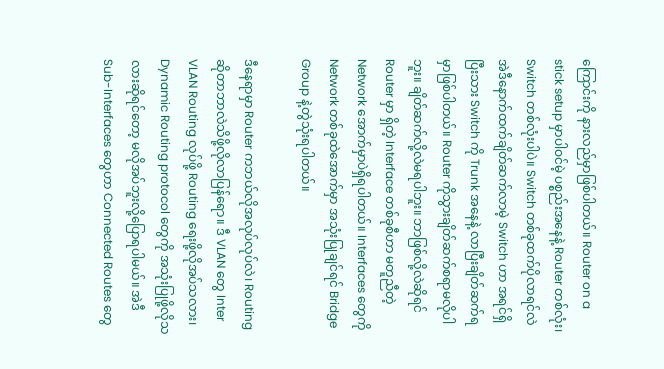ကြောင်းကို နားလည်မှာဖြစ်ပါတယ်။ Router on a stick setup မှာပါဝင်မဲ့ ပစ္စည်းအနေနဲ့ Router တစ်လုံး၊ Switch တစ်လုံးပါပဲ။ Switch တစ်ခုထက်ပိုလာရင်လဲ အဲဒီနောက်ထက်ချိတ်ဆက်လာမဲ့ Switch ဟာ အရင်ရှိပြီးသား Switch ကို Trunk အနေနဲ့ လာပြီးချိတ်ဆက်ရမှာဖြစ်ပါတယ်။ Router ကိုသွားချိတ်ဆက်စရာမလိုပါဘူး။ ချိတ်ဆက်လို့လဲမရပါဘူး။ ဘာဖြစ်လို့လဲဆိုရင် Router မှာ ရှိတဲ့ Interface တစ်ခုစီဟာ မတူညီတဲ့ Network အောက်မှာပဲရှိရပါတယ်။ Interfaces တွေကို Network တစ်ခုထဲအောက်မှာ အသုံးပြုချင်ရင် Bridge Group နဲ့တွဲသုံးရပါတယ်။

ဒီနေရာမှာ Router ကဘယ်လိုအလုပ်လုပ်လဲ၊ Routing ဆိုတာဘာလဲသိဖို့လိုလာပြန်ရော။ ဒီ VLAN တွေ Inter VLAN Routing လုပ်ဖို့ Routing ရေးဖို့လိုအပ်သလား၊ Dynamic Routing protocol တွေကို အသုံးပြုဖို့လိုသလားဆိုရင်တော့ မလိုအပ်ဘူးလို့ပြောရပါမယ်။ အဲဒီ Sub-Interfaces တွေဟာ Connected Routes တွေ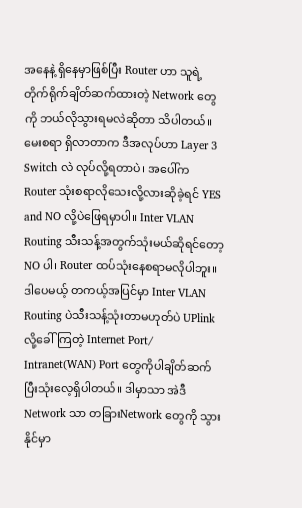အနေနဲ့ ရှိနေမှာဖြစ်ပြီး Router ဟာ သူရဲ့ တိုက်ရိုက်ချိတ်ဆက်ထားတဲ့ Network တွေကို ဘယ်လိုသွားရမလဲဆိုတာ သိပါတယ်။ မေးစရာ ရှိလာတာက ဒီအလုပ်ဟာ Layer 3 Switch လဲ လုပ်လို့ရတာပဲ၊ အပေါ်က Router သုံးစရာလိုသေးလို့လားဆိုခဲ့ရင် YES and NO လို့ပဲဖြေရမှာပါ။ Inter VLAN Routing သီးသန့်အတွက်သုံးမယ်ဆိုရင်တော့ NO ပါ၊ Router ထပ်သုံးနေစရာမလိုပါဘူး။ ဒါပေမယ့် တကယ့်အပြင်မှာ Inter VLAN Routing ပဲသီးသန့်သုံးတာမဟုတ်ပဲ UPlink လို့ခေါ်ကြတဲ့ Internet Port/ Intranet(WAN) Port တွေကိုပါချိတ်ဆက်ပြီးသုံးလေ့ရှိပါတယ်။ ဒါမှာသာ အဲဒီNetwork သာ တခြားNetwork တွေကို သွားနိုင်မှာ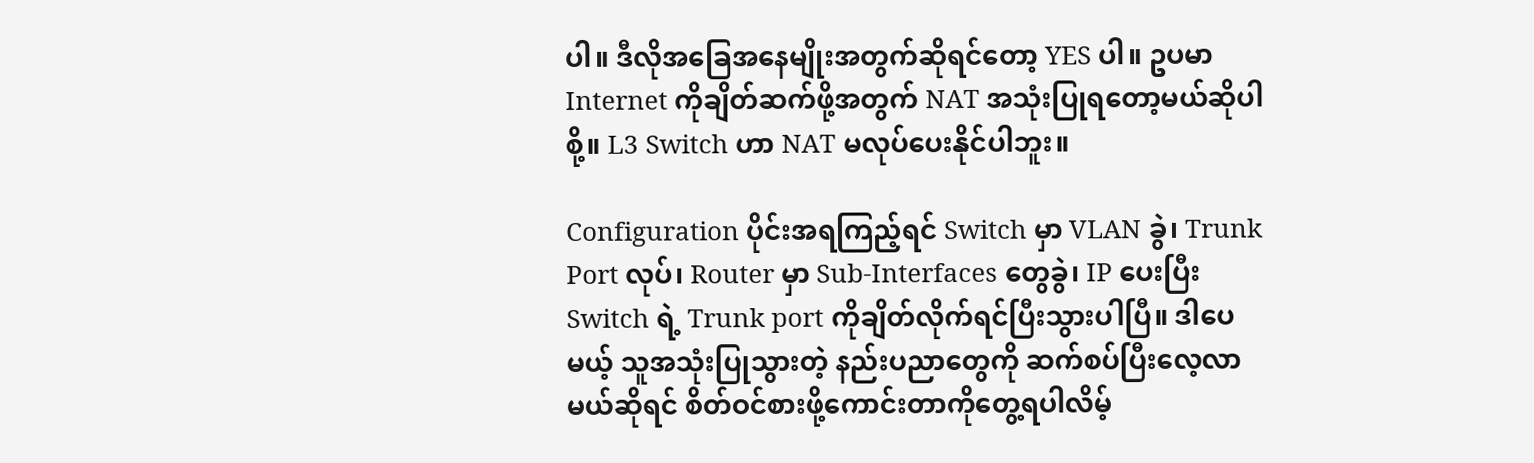ပါ။ ဒီလိုအခြေအနေမျိုးအတွက်ဆိုရင်တော့ YES ပါ။ ဥပမာ Internet ကိုချိတ်ဆက်ဖို့အတွက် NAT အသုံးပြုရတော့မယ်ဆိုပါစို့။ L3 Switch ဟာ NAT မလုပ်ပေးနိုင်ပါဘူး။

Configuration ပိုင်းအရကြည့်ရင် Switch မှာ VLAN ခွဲ၊ Trunk Port လုပ်၊ Router မှာ Sub-Interfaces တွေခွဲ၊ IP ပေးပြီး Switch ရဲ့ Trunk port ကိုချိတ်လိုက်ရင်ပြီးသွားပါပြီ။ ဒါပေမယ့် သူအသုံးပြုသွားတဲ့ နည်းပညာတွေကို ဆက်စပ်ပြီးလေ့လာမယ်ဆိုရင် စိတ်ဝင်စားဖို့ကောင်းတာကိုတွေ့ရပါလိမ့်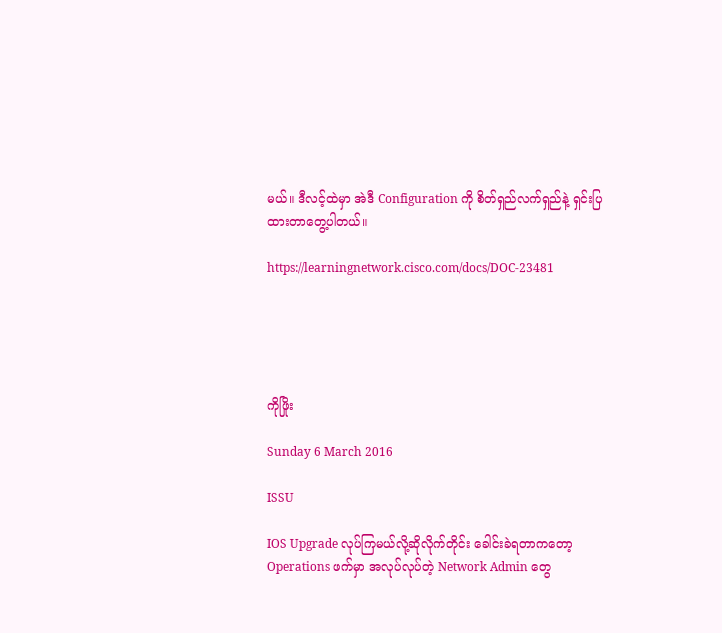မယ်။ ဒီလင့်ထဲမှာ အဲဒီ Configuration ကို စိတ်ရှည်လက်ရှည်နဲ့ ရှင်းပြထားတာတွေ့ပါတယ်။

https://learningnetwork.cisco.com/docs/DOC-23481





ကိုဖြိုး

Sunday 6 March 2016

ISSU

IOS Upgrade လုပ်ကြမယ်လို့ဆိုလိုက်တိုင်း ခေါင်းခဲရတာကတော့ Operations ဖက်မှာ အလုပ်လုပ်တဲ့ Network Admin တွေ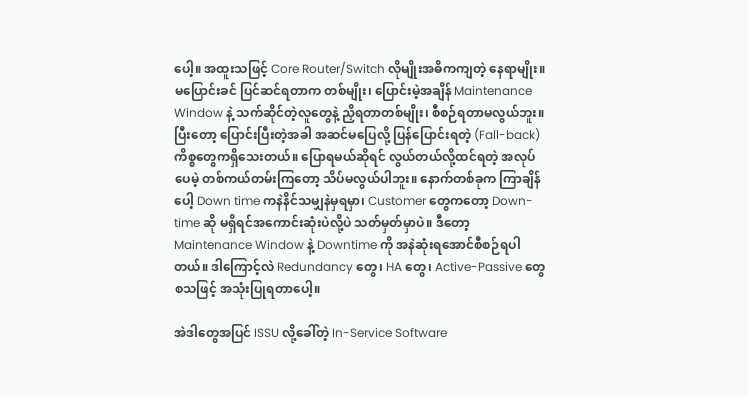ပေါ့။ အထူးသဖြင့် Core Router/Switch လိုမျိုးအဓိကကျတဲ့ နေရာမျိုး။ မပြောင်းခင် ပြင်ဆင်ရတာက တစ်မျိုး၊ ပြောင်းမဲ့အချိန် Maintenance Window နဲ့ သက်ဆိုင်တဲ့လူတွေနဲ့ ညှိရတာတစ်မျိုး၊ စီစဉ်ရတာမလွယ်ဘူး။ ပြီးတော့ ပြောင်းပြီးတဲ့အခါ အဆင်မပြေလို့ ပြန်ပြောင်းရတဲ့ (Fall-back) ကိစ္စတွေကရှိသေးတယ်။ ပြောရမယ်ဆိုရင် လွယ်တယ်လို့ထင်ရတဲ့ အလုပ်ပေမဲ့ တစ်ကယ်တမ်းကြတော့ သိပ်မလွယ်ပါဘူး။ နောက်တစ်ခုက ကြာချိန်ပေါ့ Down time ကနဲနိင်သမျှနဲမှရမှာ၊ Customer တွေကတော့ Down-time ဆို မရှိရင်အကောင်းဆုံးပဲလို့ပဲ သတ်မှတ်မှာပဲ။ ဒီတော့ Maintenance Window နဲ့ Downtime ကို အနဲဆုံးရအောင်စီစဉ်ရပါတယ်။ ဒါကြောင့်လဲ Redundancy တွေ၊ HA တွေ၊ Active-Passive တွေ စသဖြင့် အသုံးပြုရတာပေါ့။

အဲဒါတွေအပြင် ISSU လို့ခေါ်တဲ့ In-Service Software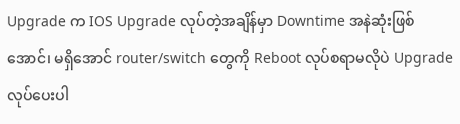Upgrade က IOS Upgrade လုပ်တဲ့အချိန်မှာ Downtime အနဲဆုံးဖြစ်အောင်၊ မရှိအောင် router/switch တွေကို Reboot လုပ်စရာမလိုပဲ Upgrade လုပ်ပေးပါ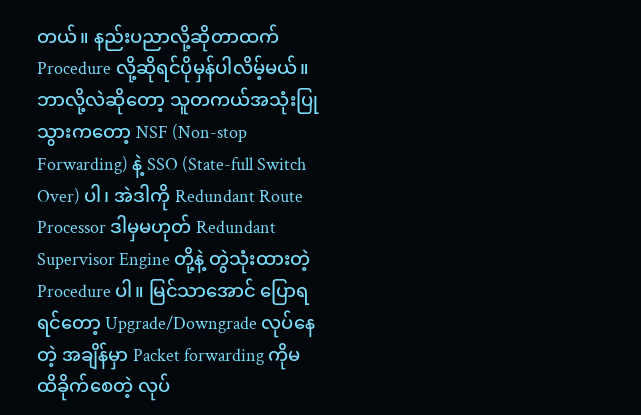တယ်။ နည်းပညာလို့ဆိုတာထက် Procedure လို့ဆိုရင်ပိုမှန်ပါလိမ့်မယ်။ ဘာလို့လဲဆိုတော့ သူတကယ်အသုံးပြုသွားကတော့ NSF (Non-stop Forwarding) နဲ့ SSO (State-full Switch Over) ပါ၊ အဲဒါကို Redundant Route Processor ဒါမှမဟုတ် Redundant Supervisor Engine တို့နဲ့ တွဲသုံးထားတဲ့ Procedure ပါ။ မြင်သာအောင် ပြောရရင်တော့ Upgrade/Downgrade လုပ်နေတဲ့ အချိန်မှာ Packet forwarding ကိုမထိခိုက်စေတဲ့ လုပ်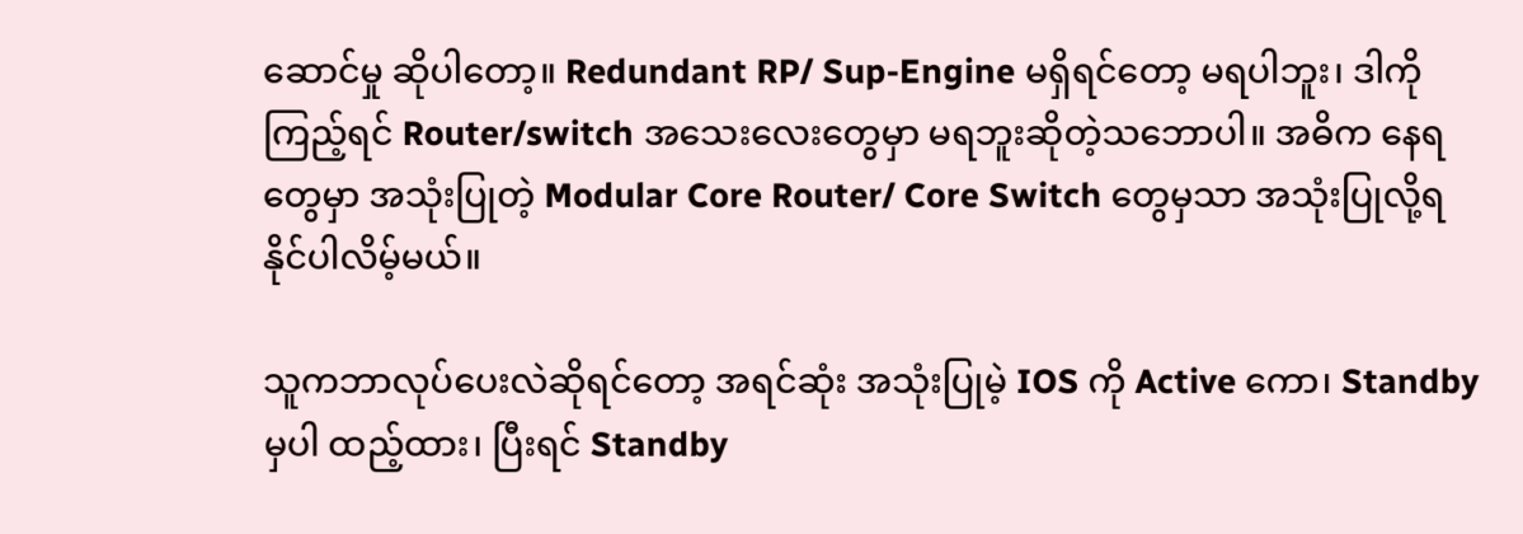ဆောင်မှု ဆိုပါတော့။ Redundant RP/ Sup-Engine မရှိရင်တော့ မရပါဘူး၊ ဒါကိုကြည့်ရင် Router/switch အသေးလေးတွေမှာ မရဘူးဆိုတဲ့သဘောပါ။ အဓိက နေရတွေမှာ အသုံးပြုတဲ့ Modular Core Router/ Core Switch တွေမှသာ အသုံးပြုလို့ရနိုင်ပါလိမ့်မယ်။

သူကဘာလုပ်ပေးလဲဆိုရင်တော့ အရင်ဆုံး အသုံးပြုမဲ့ IOS ကို Active ကော၊ Standby မှပါ ထည့်ထား၊ ပြီးရင် Standby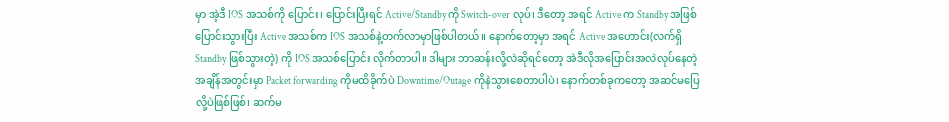မှာ အဲ့ဒီ IOS အသစ်ကို ပြောင်း၊ ပြောင်းပြီးရင် Active/Standby ကို Switch-over လုပ်၊ ဒီတော့ အရင် Active က Standby အဖြစ်ပြောင်းသွားပြီး Active အသစ်က IOS အသစ်နဲ့တက်လာမှာဖြစ်ပါတယ်။ နောက်တော့မှာ အရင် Active အဟောင်း(လက်ရှိ Standby ဖြစ်သွားတဲ့) ကို IOS အသစ်ပြောင်း လိုက်တာပါ။ ဒါများ ဘာဆန်းလို့လဲဆိုရင်တော့ အဲဒီလိုအပြောင်းအလဲလုပ်နေတဲ့ အချိန်အတွင်းမှာ Packet forwarding ကိုမထိခိုက်ပဲ Downtime/Outage ကိုနဲသွားစေတာပါပဲ၊ နောက်တစ်ခုကတော့ အဆင်မပြေလို့ပဲဖြစ်ဖြစ်၊ ဆက်မ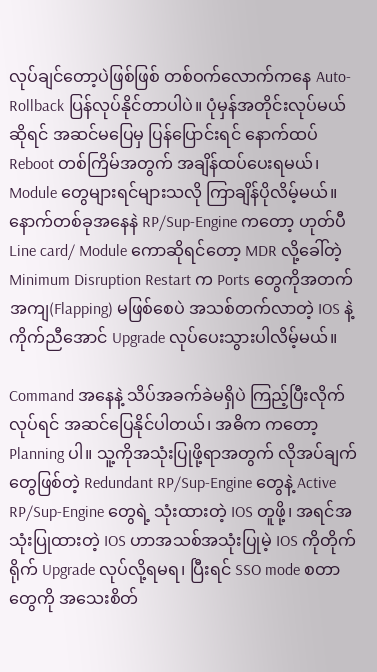လုပ်ချင်တော့ပဲဖြစ်ဖြစ် တစ်ဝက်လောက်ကနေ Auto-Rollback ပြန်လုပ်နိုင်တာပါပဲ။ ပုံမှန်အတိုင်းလုပ်မယ်ဆိုရင် အဆင်မပြေမှ ပြန်ပြောင်းရင် နောက်ထပ် Reboot တစ်ကြိမ်အတွက် အချိန်ထပ်ပေးရမယ်၊ Module တွေများရင်များသလို ကြာချိန်ပိုလိမ့်မယ်။ နောက်တစ်ခုအနေနဲ RP/Sup-Engine ကတော့ ဟုတ်ပီ Line card/ Module ကောဆိုရင်တော့ MDR လို့ခေါ်တဲ့ Minimum Disruption Restart က Ports တွေကိုအတက်အကျ(Flapping) မဖြစ်စေပဲ အသစ်တက်လာတဲ့ IOS နဲ့ ကိုက်ညီအောင် Upgrade လုပ်ပေးသွားပါလိမ့်မယ်။

Command အနေနဲ့ သိပ်အခက်ခဲမရှိပဲ ကြည့်ပြီးလိုက်လုပ်ရင် အဆင်ပြေနိုင်ပါတယ်၊ အဓိက ကတော့ Planning ပါ။ သူ့ကိုအသုံးပြုဖို့ရာအတွက် လိုအပ်ချက်တွေဖြစ်တဲ့ Redundant RP/Sup-Engine တွေနဲ့ Active RP/Sup-Engine တွေရဲ့ သုံးထားတဲ့ IOS တူဖို့၊ အရင်အသုံးပြုထားတဲ့ IOS ဟာအသစ်အသုံးပြုမဲ့ IOS ကိုတိုက်ရိုက် Upgrade လုပ်လို့ရမရ၊ ပြီးရင် SSO mode စတာတွေကို အသေးစိတ်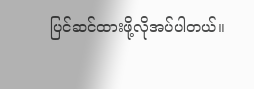ပြင်ဆင်ထားဖို့လိုအပ်ပါတယ်။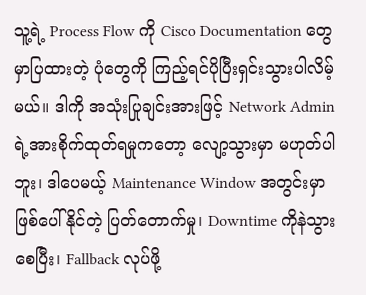သူ့ရဲ့ Process Flow ကို Cisco Documentation တွေမှာပြထားတဲ့ ပုံတွေကို ကြည့်ရင်ပိုပြီးရှင်းသွားပါလိမ့်မယ်။ ဒါကို အသုံးပြုချင်းအားဖြင့် Network Admin ရဲ့အားစိုက်ထုတ်ရမှုကတော့ လျော့သွားမှာ မဟုတ်ပါဘူး၊ ဒါပေမယ့် Maintenance Window အတွင်းမှာ ဖြစ်ပေါ်နိုင်တဲ့ ပြတ်တောက်မှု၊ Downtime ကိုနဲသွားစေပြီး၊ Fallback လုပ်ဖို့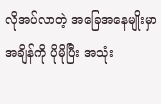လိုအပ်လာတဲ့ အခြေအနေမျိုးမှာ အချိန်ကို ပိုမိုပြီး အသုံး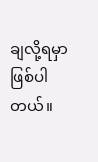ချလို့ရမှာဖြစ်ပါတယ်။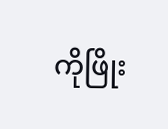ကိုဖြိုး